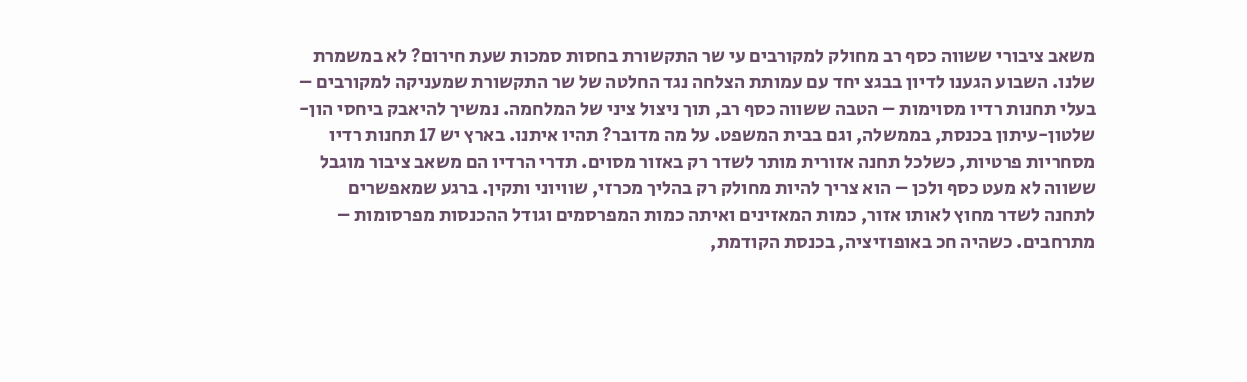משאב ציבורי ששווה כסף רב מחולק למקורבים עי שר התקשורת בחסות סמכות שעת חירום? לא במשמרת שלנו. השבוע הגענו לדיון בבגצ יחד עם עמותת הצלחה נגד החלטה של שר התקשורת שמעניקה למקורבים – בעלי תחנות רדיו מסוימות – הטבה ששווה כסף רב, תוך ניצול ציני של המלחמה. נמשיך להיאבק ביחסי הון-שלטון-עיתון בכנסת, בממשלה, וגם בבית המשפט. על מה מדובר? תהיו איתנו. בארץ יש 17 תחנות רדיו מסחריות פרטיות, כשלכל תחנה אזורית מותר לשדר רק באזור מסוים. תדרי הרדיו הם משאב ציבור מוגבל ששווה לא מעט כסף ולכן – הוא צריך להיות מחולק רק בהליך מכרזי, שוויוני ותקין. ברגע שמאפשרים לתחנה לשדר מחוץ לאותו אזור, כמות המאזינים ואיתה כמות המפרסמים וגודל ההכנסות מפרסומות – מתרחבים. כשהיה חכ באופוזיציה, בכנסת הקודמת,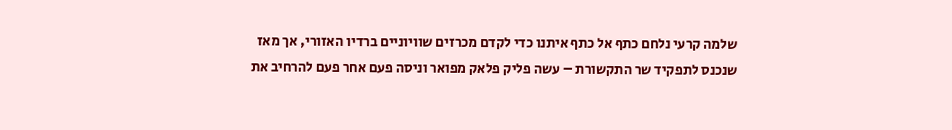שלמה קרעי נלחם כתף אל כתף איתנו כדי לקדם מכרזים שוויוניים ברדיו האזורי, אך מאז שנכנס לתפקיד שר התקשורת – עשה פליק פלאק מפואר וניסה פעם אחר פעם להרחיב את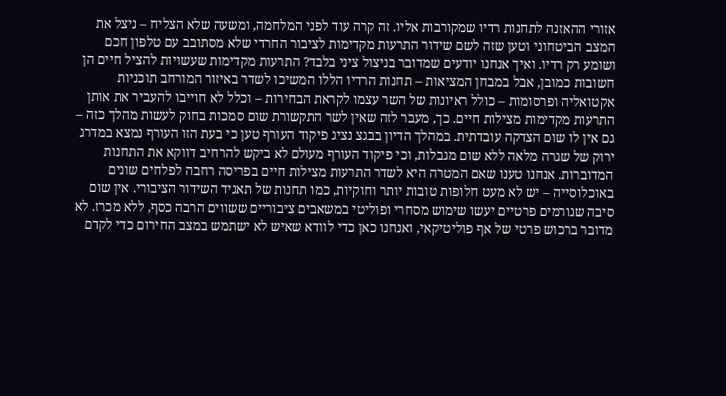אזורי ההאזנה לתחנות רדיו שמקורבות אליו. זה קרה עוד לפני המלחמה, ומשעה שלא הצליח – ניצל את המצב הביטחוני וטען שזה לשם שידור התרעות מקדימות לציבור החרדי שלא מסתובב עם טלפון חכם ושומע רק רדיו. ואיך אנחנו יודעים שמדובר בניצול ציני בלבד? התרעות מקדימות שעשויות להציל חיים הן חשובות כמובן, אבל במבחן המציאות – תחנות הרדיו הללו המשיכו לשדר באיזור המורחב תוכניות אקטואליה ופרסומות – כולל ראיונות של השר עצמו לקראת הבחירות – וכלל לא חוייבו להעביר את אותן התרעות מקדימות מצילות חיים. כך, מעבר לזה שאין לשר התקשורת שום סמכות בחוק לעשות מהלך כזה – גם אין לו שום הצדקה עובדתית. במהלך הדיון בבגצ נציג פיקוד העורף טען כי בעת הזו העורף נמצא במדרג ירוק של שגרה מלאה ללא שום מגבלות, וכי פיקוד העורף מעולם לא ביקש להרחיב דווקא את התחנות המדוברות. אנחנו טענו שאם המטרה היא לשדר התרעות מצילות חיים בפריסה רחבה לפלחים שונים באוכלוסייה – יש לא מעט חלופות טובות יותר וחוקיות, כמו תחנות של תאגיד השידור הציבורי. אין שום סיבה שגורמים פרטיים יעשו שימוש מסחרי ופוליטי במשאבים ציבוריים ששווים הרבה כסף, ללא מכרז. לא מדובר ברכוש פרטי של אף פוליטיקאי, ואנחנו כאן כדי לוודא שאיש לא ישתמש במצב החירום כדי לקדם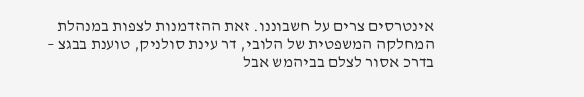אינטרסים צרים על חשבוננו. זאת ההזדמנות לצפות במנהלת המחלקה המשפטית של הלובי, דר עינת סולניק, טוענת בבגצ – בדרכ אסור לצלם בביהמש אבל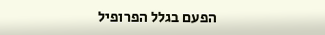הפעם בגלל הפרופיל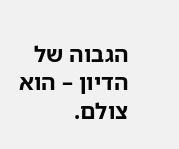הגבוה של הדיון – הוא צולם.